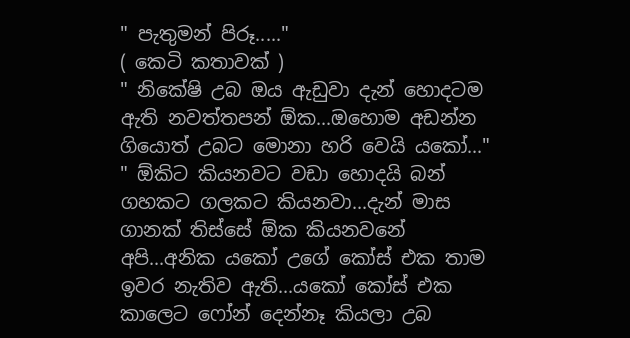" පැතුමන් පිරූ....."
( කෙටි කතාවක් )
" නිකේෂි උබ ඔය ඇඩුවා දැන් හොදටම ඇති නවත්තපන් ඕක...ඔහොම අඩන්න ගියොත් උබට මොනා හරි වෙයි යකෝ..."
" ඕකිට කියනවට වඩා හොදයි බන් ගහකට ගලකට කියනවා...දැන් මාස ගානක් තිස්සේ ඕක කියනවනේ අපි...අනික යකෝ උගේ කෝස් එක තාම ඉවර නැතිව ඇති...යකෝ කෝස් එක කාලෙට ෆෝන් දෙන්නෑ කියලා උබ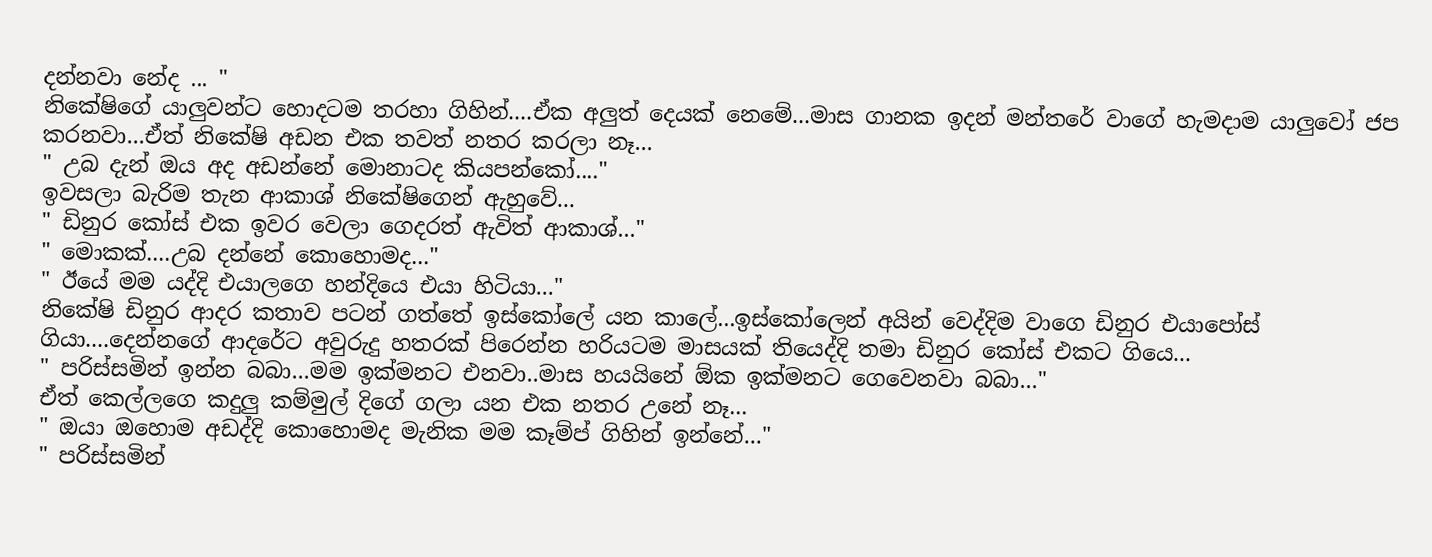දන්නවා නේද ... "
නිකේෂිගේ යාලුවන්ට හොදටම තරහා ගිහින්....ඒක අලුත් දෙයක් නෙමේ...මාස ගානක ඉදන් මන්තරේ වාගේ හැමදාම යාලුවෝ ජප කරනවා...ඒත් නිකේෂි අඩන එක තවත් නතර කරලා නෑ...
" උබ දැන් ඔය අද අඩන්නේ මොනාටද කියපන්කෝ...."
ඉවසලා බැරිම තැන ආකාශ් නිකේෂිගෙන් ඇහුවේ...
" ඩිනුර කෝස් එක ඉවර වෙලා ගෙදරත් ඇවිත් ආකාශ්..."
" මොකක්....උබ දන්නේ කොහොමද..."
" ඊයේ මම යද්දි එයාලගෙ හන්දියෙ එයා හිටියා..."
නිකේෂි ඩිනුර ආදර කතාව පටන් ගත්තේ ඉස්කෝලේ යන කාලේ...ඉස්කෝලෙන් අයින් වෙද්දිම වාගෙ ඩිනුර එයාපෝස් ගියා....දෙන්නගේ ආදරේට අවුරුදු හතරක් පිරෙන්න හරියටම මාසයක් තියෙද්දි තමා ඩිනුර කෝස් එකට ගියෙ...
" පරිස්සමින් ඉන්න බබා...මම ඉක්මනට එනවා..මාස හයයිනේ ඕක ඉක්මනට ගෙවෙනවා බබා..."
ඒත් කෙල්ලගෙ කදුලු කම්මුල් දිගේ ගලා යන එක නතර උනේ නෑ...
" ඔයා ඔහොම අඩද්දි කොහොමද මැනික මම කෑම්ප් ගිහින් ඉන්නේ..."
" පරිස්සමින්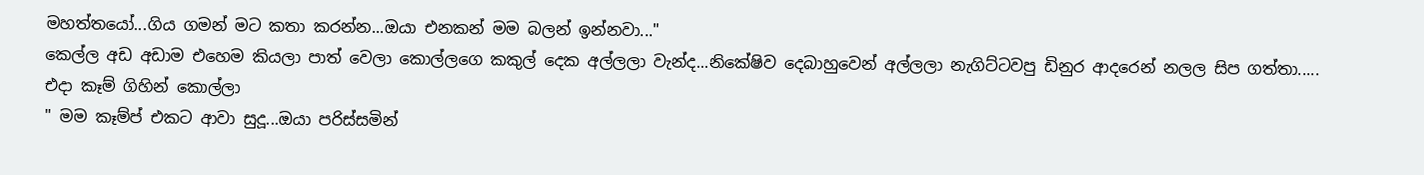මහත්තයෝ...ගිය ගමන් මට කතා කරන්න...ඔයා එනකන් මම බලන් ඉන්නවා..."
කෙල්ල අඩ අඩාම එහෙම කියලා පාත් වෙලා කොල්ලගෙ කකුල් දෙක අල්ලලා වැන්ද...නිකේෂිව දෙබාහුවෙන් අල්ලලා නැගිට්ටවපු ඩිනුර ආදරෙන් නලල සිප ගත්තා.....
එදා කෑම් ගිහින් කොල්ලා
" මම කෑම්ප් එකට ආවා සුදූ...ඔයා පරිස්සමින්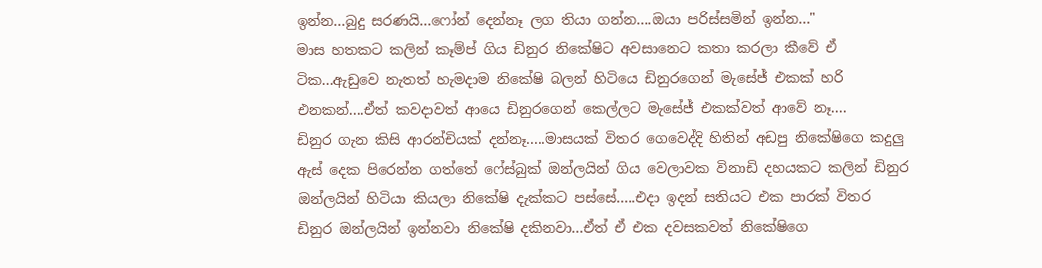ඉන්න...බුදු සරණයි...ෆෝන් දෙන්නෑ ලග තියා ගන්න....ඔයා පරිස්සමින් ඉන්න..."
මාස හතකට කලින් කෑම්ප් ගිය ඩිනුර නිකේෂිට අවසානෙට කතා කරලා කීවේ ඒ ටික...ඇඩුවෙ නැතත් හැමදාම නිකේෂි බලන් හිටියෙ ඩිනුරගෙන් මැසේජ් එකක් හරි එනකන්....ඒත් කවදාවත් ආයෙ ඩිනුරගෙන් කෙල්ලට මැසේජ් එකක්වත් ආවේ නෑ....
ඩිනුර ගැන කිසි ආරන්චියක් දන්නෑ.....මාසයක් විතර ගෙවෙද්දි හිතින් අඩපු නිකේෂිගෙ කදුලු ඇස් දෙක පිරෙන්න ගත්තේ ෆේස්බුක් ඔන්ලයින් ගිය වෙලාවක විනාඩි දහයකට කලින් ඩිනුර ඔන්ලයින් හිටියා කියලා නිකේෂි දැක්කට පස්සේ.....එදා ඉදන් සතියට එක පාරක් විතර ඩිනුර ඔන්ලයින් ඉන්නවා නිකේෂි දකිනවා...ඒත් ඒ එක දවසකවත් නිකේෂිගෙ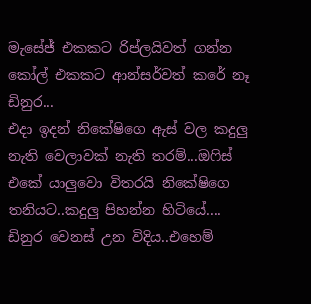මැසේජ් එකකට රිප්ලයිවත් ගන්න කෝල් එකකට ආන්සර්වත් කරේ නෑ ඩිනුර...
එදා ඉදන් නිකේෂිගෙ ඇස් වල කදුලු නැති වෙලාවක් නැති තරම්...ඔෆිස් එකේ යාලුවො විතරයි නිකේෂිගෙ තනියට..කදුලු පිහන්න හිටියේ....
ඩිනුර වෙනස් උන විදිය..එහෙම්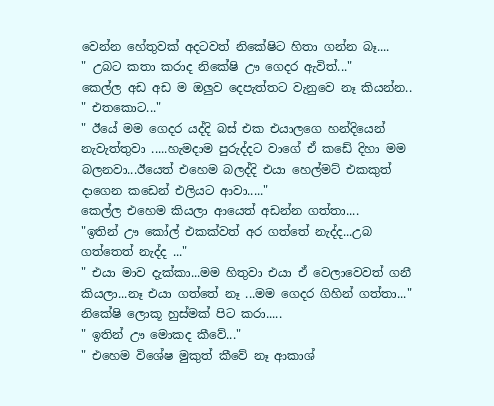වෙන්න හේතුවක් අදටවත් නිකේෂිට හිතා ගන්න බෑ....
" උබට කතා කරාද නිකේෂි ඌ ගෙදර ඇවිත්..."
කෙල්ල අඩ අඩ ම ඔලුව දෙපැත්තට වැනුවෙ නෑ කියන්න..
" එතකොට..."
" ඊයේ මම ගෙදර යද්දි බස් එක එයාලගෙ හන්දියෙන් නැවැත්තුවා .....හැමදාම පුරුද්දට වාගේ ඒ කඩේ දිහා මම බලනවා...ඊයෙත් එහෙම බලද්දි එයා හෙල්මට් එකකුත් දාගෙන කඩෙන් එලියට ආවා....."
කෙල්ල එහෙම කියලා ආයෙත් අඩන්න ගත්තා....
"ඉතින් ඌ කෝල් එකක්වත් අර ගත්තේ නැද්ද...උබ ගත්තෙත් නැද්ද ..."
" එයා මාව දැක්කා...මම හිතුවා එයා ඒ වෙලාවෙවත් ගනී කියලා...නෑ එයා ගත්තේ නෑ ...මම ගෙදර ගිහින් ගත්තා..."
නිකේෂි ලොකූ හුස්මක් පිට කරා.....
" ඉතින් ඌ මොකද කීවේ..."
" එහෙම විශේෂ මුකුත් කීවේ නෑ ආකාශ්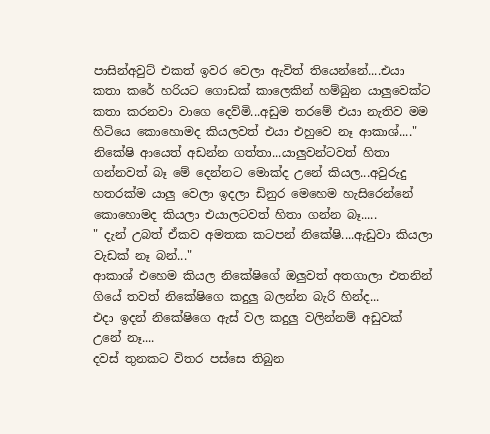පාසින්අවුට් එකත් ඉවර වෙලා ඇවිත් තියෙන්නේ....එයා කතා කරේ හරියට ගොඩක් කාලෙකින් හම්බුන යාලුවෙක්ට කතා කරනවා වාගෙ දෙව්මි...අඩුම තරමේ එයා නැතිව මම හිටියෙ කොහොමද කියලවත් එයා එහුවෙ නෑ ආකාශ්...."
නිකේෂි ආයෙත් අඩන්න ගත්තා...යාලුවන්ටවත් හිතා ගන්නවත් බෑ මේ දෙන්නට මොක්ද උනේ කියල...අවුරුදු හතරක්ම යාලු වෙලා ඉදලා ඩිනුර මෙහෙම හැසිරෙන්නේ කොහොමද කියලා එයාලටවත් හිතා ගන්න බෑ.....
" දැන් උබත් ඒකව අමතක කටපන් නිකේෂි....ඇඩුවා කියලා වැඩක් නෑ බන්..."
ආකාශ් එහෙම කියල නිකේෂිගේ ඔලුවත් අතගාලා එතනින් ගියේ තවත් නිකේෂිගෙ කදුලු බලන්න බැරි හින්ද...
එදා ඉදන් නිකේෂිගෙ ඇස් වල කදුලු වලින්නම් අඩුවක් උනේ නෑ....
දවස් තුනකට විතර පස්සෙ තිබුන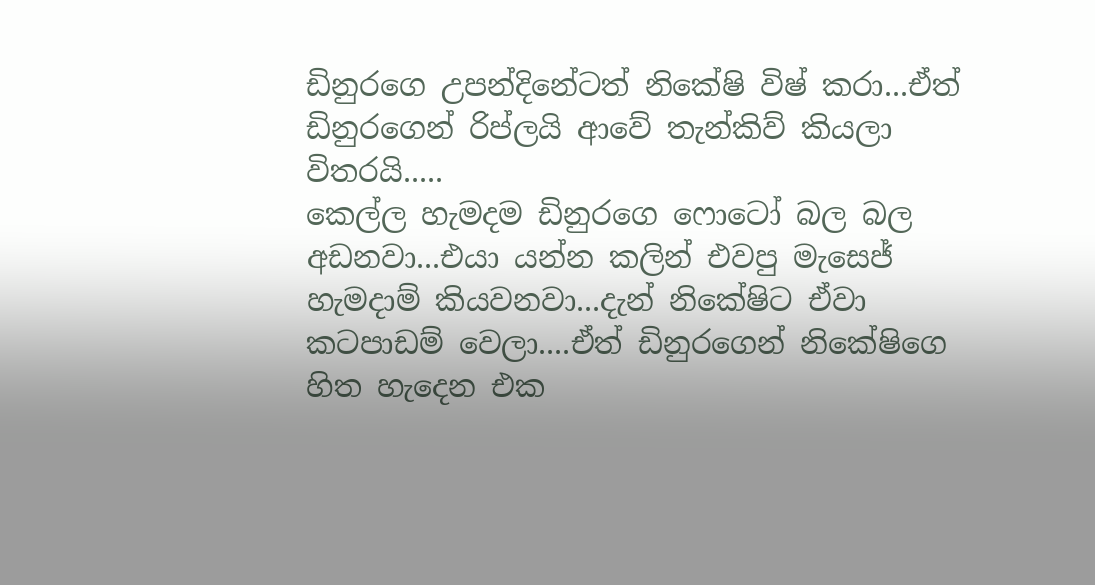ඩිනුරගෙ උපන්දිනේටත් නිකේෂි විෂ් කරා...ඒත් ඩිනුරගෙන් රිප්ලයි ආවේ තැන්කිව් කියලා විතරයි.....
කෙල්ල හැමදම ඩිනුරගෙ ෆොටෝ බල බල අඩනවා...එයා යන්න කලින් එවපු මැසෙජ් හැමදාම් කියවනවා...දැන් නිකේෂිට ඒවා කටපාඩම් වෙලා....ඒත් ඩිනුරගෙන් නිකේෂිගෙ හිත හැදෙන එක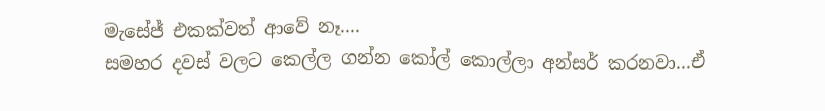මැසේජ් එකක්වත් ආවේ නෑ....
සමහර දවස් වලට කෙල්ල ගන්න කෝල් කොල්ලා අන්සර් කරනවා...ඒ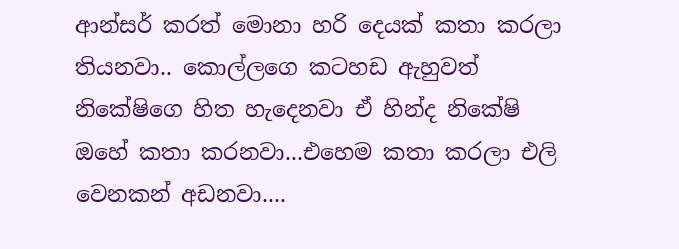ආන්සර් කරත් මොනා හරි දෙයක් කතා කරලා තියනවා.. කොල්ලගෙ කටහඩ ඇහුවත් නිකේෂිගෙ හිත හැදෙනවා ඒ හින්ද නිකේෂි ඔහේ කතා කරනවා...එහෙම කතා කරලා එලි වෙනකන් අඩනවා....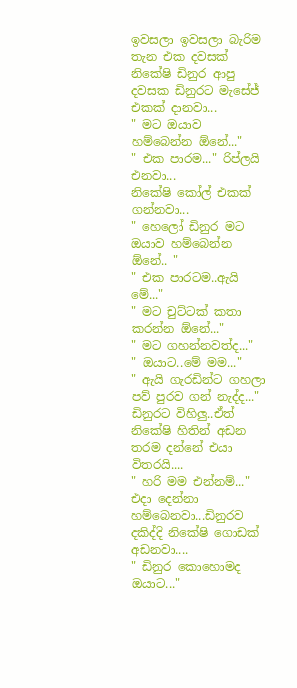ඉවසලා ඉවසලා බැරිම තැන එක දවසක් නිකේෂි ඩිනුර ආපු දවසක ඩිනුරට මැසේජ් එකක් දානවා...
" මට ඔයාව හම්බෙන්න ඕනේ..."
" එක පාරම..." රිප්ලයි එනවා...
නිකේෂි කෝල් එකක් ගන්නවා...
" හෙලෝ ඩිනුර මට ඔයාව හම්බෙන්න ඕනේ.. "
" එක පාරටම..ඇයි මේ..."
" මට චුට්ටක් කතා කරන්න ඕනේ..."
" මට ගහන්නවත්ද..."
" ඔයාට..මේ මම..."
" ඇයි ගැරඩින්ට ගහලා පව් පුරව ගන් නැද්ද..."
ඩිනුරට විහිලු..ඒත් නිකේෂි හිතින් අඩන තරම දන්නේ එයා විතරයි....
" හරි මම එන්නම්..."
එදා දෙන්නා හම්බෙනවා...ඩිනුරව දකිද්දි නිකේෂි ගොඩක් අඩනවා....
" ඩිනුර කොහොමද ඔයාට..."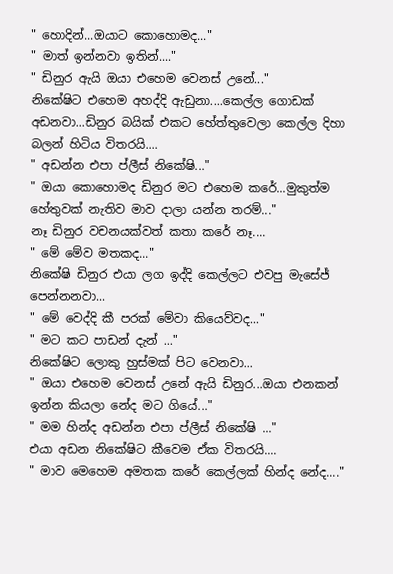" හොදින්...ඔයාට කොහොමද..."
" මාත් ඉන්නවා ඉතින්...."
" ඩිනුර ඇයි ඔයා එහෙම වෙනස් උනේ..."
නිකේෂිට එහෙම අහද්දි ඇඩුනා....කෙල්ල ගොඩක් අඩනවා...ඩිනුර බයික් එකට හේත්තුවෙලා කෙල්ල දිහා බලන් හිටිය විතරයි....
" අඩන්න එපා ප්ලීස් නිකේෂි..."
" ඔයා කොහොමද ඩිනුර මට එහෙම කරේ...මුකුත්ම හේතුවක් නැතිව මාව දාලා යන්න තරම්..."
නෑ ඩිනුර වචනයක්වත් කතා කරේ නෑ....
" මේ මේව මතකද..."
නිකේෂි ඩිනුර එයා ලග ඉද්දි කෙල්ලට එවපු මැසේජ් පෙන්නනවා...
" මේ වෙද්දි කී පරක් මේවා කියෙව්වද..."
" මට කට පාඩන් දැන් ..."
නිකේෂිට ලොකු හුස්මක් පිට වෙනවා...
" ඔයා එහෙම වෙනස් උනේ ඇයි ඩිනුර...ඔයා එනකන් ඉන්න කියලා නේද මට ගියේ..."
" මම හින්ද අඩන්න එපා ප්ලීස් නිකේෂි ..."
එයා අඩන නිකේෂිට කීවෙම ඒක විතරයි....
" මාව මෙහෙම අමතක කරේ කෙල්ලක් හින්ද නේද...."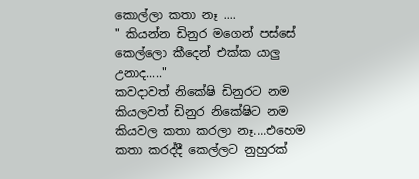කොල්ලා කතා නෑ ....
" කියන්න ඩිනුර මගෙන් පස්සේ කෙල්ලො කීදෙන් එක්ක යාලු උනාද....."
කවදාවත් නිකේෂි ඩිනුරට නම කියලවත් ඩිනුර නිකේෂිට නම කියවල කතා කරලා නෑ....එහෙම කතා කරද්දී කෙල්ලට නුහුරක්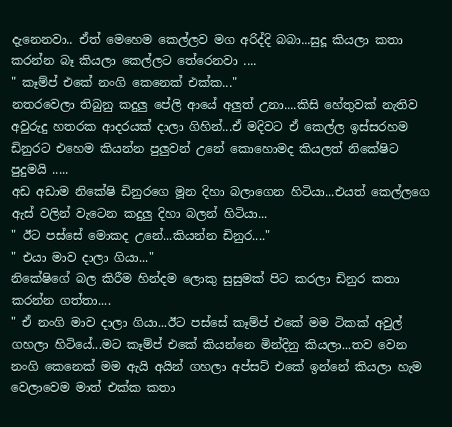දැනෙනවා.. ඒත් මෙහෙම කෙල්ලව මග අරිද්දි බබා...සුදූ කියලා කතා කරන්න බෑ කියලා කෙල්ලට තේරෙනවා ....
" කෑම්ප් එකේ නංගි කෙනෙක් එක්ක..."
නතරවෙලා තිබුනු කදුලු පේලි ආයේ අලුත් උනා....කිසි හේතුවක් නැතිව අවුරුදු හතරක ආදරයක් දාලා ගිහින්...ඒ මදිවට ඒ කෙල්ල ඉස්සරහම ඩිනුරට එහෙම කියන්න පුලුවන් උනේ කොහොමද කියලත් නිකේෂිට පුදුමයි .....
අඩ අඩාම නිකේෂි ඩිනුරගෙ මූන දිහා බලාගෙන හිටියා...එයත් කෙල්ලගෙ ඇස් වලින් වැටෙන කදුලු දිහා බලන් හිටියා...
" ඊට පස්සේ මොකද උනේ...කියන්න ඩිනුර...."
" එයා මාව දාලා ගියා..."
නිකේෂිගේ බල කිරීම හින්දම ලොකු සුසුමක් පිට කරලා ඩිනුර කතා කරන්න ගත්තා....
" ඒ නංගි මාව දාලා ගියා...ඊට පස්සේ කෑම්ප් එකේ මම ටිකක් අවුල් ගහලා හිටියේ...මට කෑම්ප් එකේ කියන්නෙ මින්දිනු කියලා...තව වෙන නංගි කෙනෙක් මම ඇයි අයින් ගහලා අප්සට් එකේ ඉන්නේ කියලා හැම වෙලාවෙම මාත් එක්ක කතා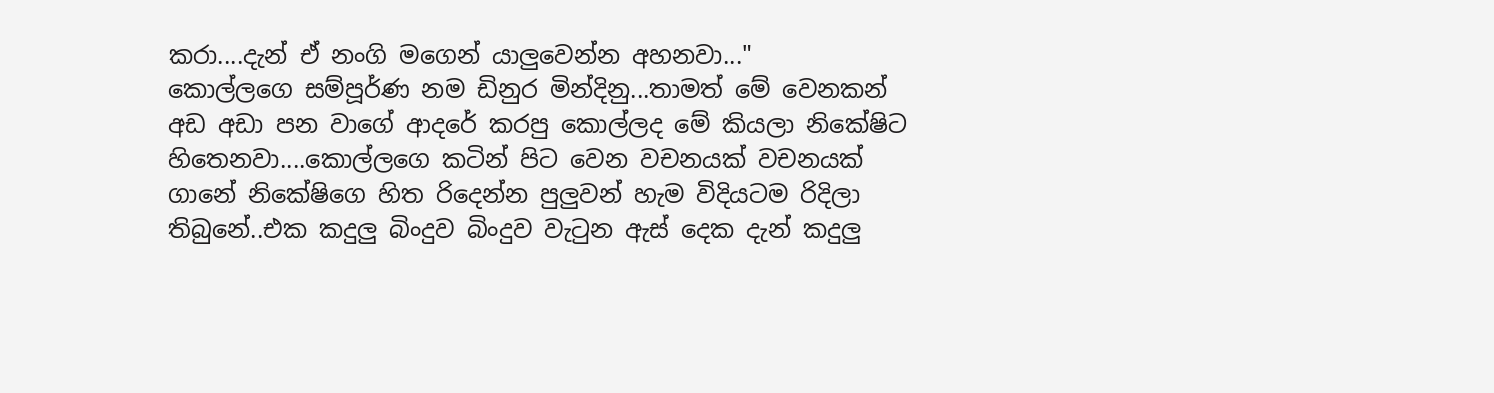කරා....දැන් ඒ නංගි මගෙන් යාලුවෙන්න අහනවා..."
කොල්ලගෙ සම්පූර්ණ නම ඩිනුර මින්දිනු...තාමත් මේ වෙනකන් අඩ අඩා පන වාගේ ආදරේ කරපු කොල්ලද මේ කියලා නිකේෂිට හිතෙනවා....කොල්ලගෙ කටින් පිට වෙන වචනයක් වචනයක් ගානේ නිකේෂිගෙ හිත රිදෙන්න පුලුවන් හැම විදියටම රිදිලා තිබුනේ..එක කදුලු බිංදුව බිංදුව වැටුන ඇස් දෙක දැන් කදුලු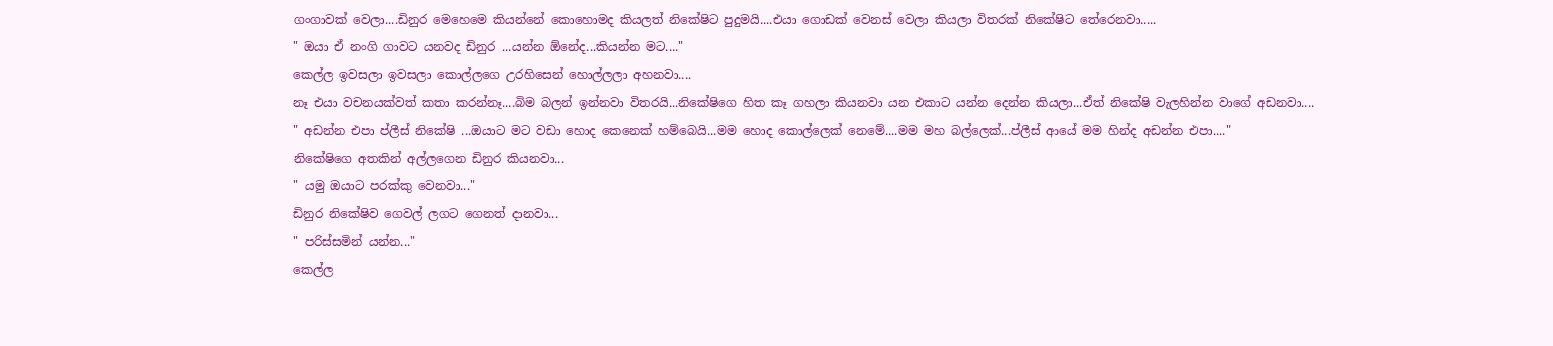ගංගාවක් වෙලා....ඩිනුර මෙහෙමෙ කියන්නේ කොහොමද කියලත් නිකේෂිට පුදුමයි....එයා ගොඩක් වෙනස් වෙලා කියලා විතරක් නිකේෂිට තේරෙනවා.....
" ඔයා ඒ නංගි ගාවට යනවද ඩිනුර ...යන්න ඕනේද...කියන්න මට...."
කෙල්ල ඉවසලා ඉවසලා කොල්ලගෙ උරහිසෙන් හොල්ලලා අහනවා....
නෑ එයා වචනයක්වත් කතා කරන්නෑ....බිම බලන් ඉන්නවා විතරයි...නිකේෂිගෙ හිත කෑ ගහලා කියනවා යන එකාට යන්න දෙන්න කියලා...ඒත් නිකේෂි වැලහින්න වාගේ අඩනවා....
" අඩන්න එපා ප්ලීස් නිකේෂි ...ඔයාට මට වඩා හොද කෙනෙක් හම්බෙයි...මම හොද කොල්ලෙක් නෙමේ....මම මහ බල්ලෙක්...ප්ලීස් ආයේ මම හින්ද අඩන්න එපා...."
නිකේෂිගෙ අතකින් අල්ලගෙන ඩිනුර කියනවා...
" යමු ඔයාට පරක්කු වෙනවා..."
ඩිනුර නිකේෂිව ගෙවල් ලගට ගෙනත් දානවා...
" පරිස්සමින් යන්න..."
කෙල්ල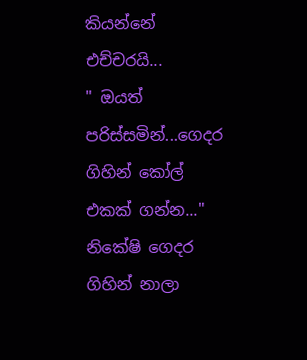කියන්නේ එච්චරයි...
" ඔයත් පරිස්සමින්...ගෙදර ගිහින් කෝල් එකක් ගන්න..."
නිකේෂි ගෙදර ගිහින් නාලා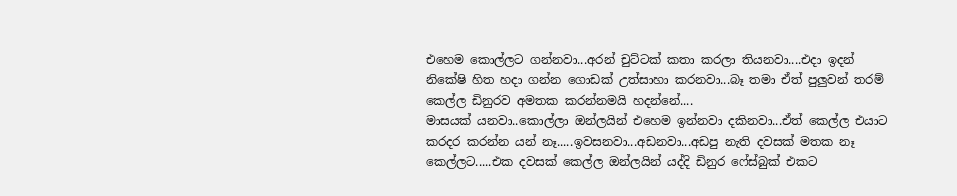එහෙම කොල්ලට ගන්නවා...අරන් චුට්ටක් කතා කරලා තියනවා....එදා ඉදන් නිකේෂි හිත හදා ගන්න ගොඩක් උත්සාහා කරනවා...බෑ තමා ඒත් පුලුවන් තරම් කෙල්ල ඩිනුරව අමතක කරන්නමයි හදන්නේ....
මාසයක් යනවා..කොල්ලා ඔන්ලයින් එහෙම ඉන්නවා දකිනවා...ඒත් කෙල්ල එයාට කරදර කරන්න යන් නෑ.....ඉවසනවා...අඩනවා...අඩපු නැති දවසක් මතක නෑ කෙල්ලට.....එක දවසක් කෙල්ල ඔන්ලයින් යද්දි ඩිනුර ෆේස්බුක් එකට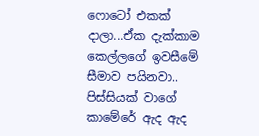ෆොටෝ එකක් දාලා...ඒක දැක්කාම කෙල්ලගේ ඉවසීමේ සීමාව පයිනවා.. පිස්සියක් වාගේ කාමේරේ ඇද ඇද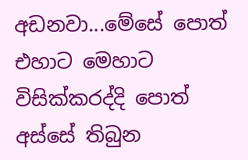අඩනවා...මේසේ පොත් එහාට මෙහාට විසික්කරද්දි පොත් අස්සේ තිබුන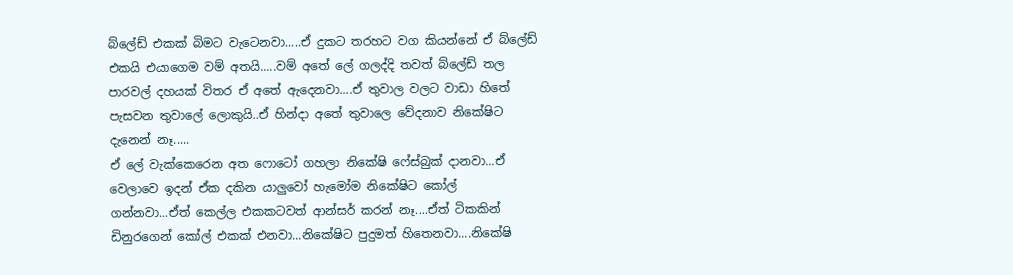බ්ලේඩ් එකක් බිමට වැටෙනවා.....ඒ දුකට තරහට වග කියන්නේ ඒ බ්ලේඩ් එකයි එයාගෙම වම් අතයි.....වම් අතේ ලේ ගලද්දි තවත් බ්ලේඩ් තල පාරවල් දහයක් විතර ඒ අතේ ඇදෙනවා....ඒ තුවාල වලට වාඩා හිතේ පැසවන තුවාලේ ලොකුයි..ඒ හින්දා අතේ තුවාලෙ වේදනාව නිකේෂිට දැනෙන් නෑ.....
ඒ ලේ වැක්කෙරෙන අත ෆොටෝ ගහලා නිකේෂි ෆේස්බුක් දානවා...ඒ වෙලාවෙ ඉදන් ඒක දකින යාලුවෝ හැමෝම නිකේෂිට කෝල් ගන්නවා...ඒත් කෙල්ල එකකටවත් ආන්සර් කරන් නෑ....ඒත් ටිකකින් ඩිනුරගෙන් කෝල් එකක් එනවා...නිකේෂිට පුදුමත් හිතෙනවා....නිකේෂි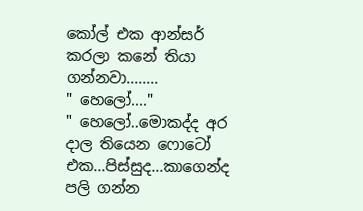කෝල් එක ආන්සර් කරලා කනේ තියා ගන්නවා........
" හෙලෝ...."
" හෙලෝ..මොකද්ද අර දාල තියෙන ෆොටෝ එක...පිස්සුද...කාගෙන්ද පලි ගන්න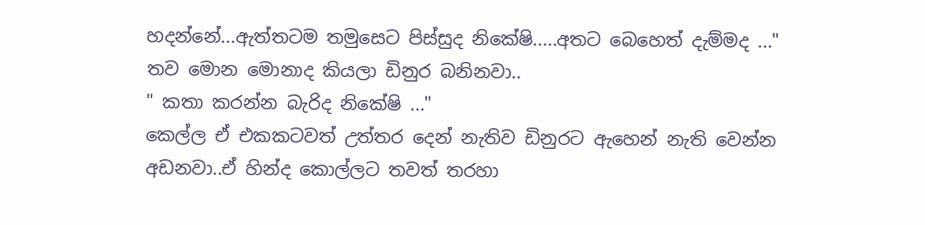හදන්නේ...ඇත්තටම තමුසෙට පිස්සුද නිකේෂි.....අතට බෙහෙත් දැම්මද ..."
තව මොන මොනාද කියලා ඩිනුර බනිනවා..
" කතා කරන්න බැරිද නිකේෂි ..."
කෙල්ල ඒ එකකටවත් උත්තර දෙන් නැතිව ඩිනුරට ඇහෙන් නැති වෙන්න අඩනවා..ඒ හින්ද කොල්ලට තවත් තරහා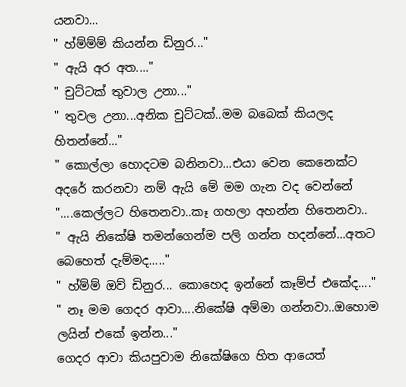යනවා...
" හ්ම්ම්ම් කියන්න ඩිනුර..."
" ඇයි අර අත...."
" චුට්ටක් තුවාල උනා..."
" තුවල උනා...අනික චුට්ටක්..මම බබෙක් කියලද හිතන්නේ..."
" කොල්ලා හොදටම බනිනවා...එයා වෙන කෙනෙක්ට අදරේ කරනවා නම් ඇයි මේ මම ගැන වද වෙන්නේ "....කෙල්ලට හිතෙනවා..කෑ ගහලා අහන්න හිතෙනවා..
" ඇයි නිකේෂි තමන්ගෙන්ම පලි ගන්න හදන්නේ...අතට බෙහෙත් දැම්මද....."
" හ්ම්ම් ඔව් ඩිනුර... කොහෙද ඉන්නේ කෑම්ප් එකේද...."
" නෑ මම ගෙදර ආවා....නිකේෂි අම්මා ගන්නවා..ඔහොම ලයින් එකේ ඉන්න..."
ගෙදර ආවා කියපුවාම නිකේෂිගෙ හිත ආයෙත්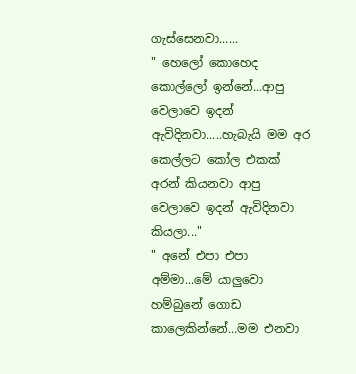ගැස්සෙනවා......
" හෙලෝ කොහෙද කොල්ලෝ ඉන්නේ...ආපු වෙලාවෙ ඉදන් ඇවිදිනවා.....හැබැයි මම අර කෙල්ලට කෝල එකක් අරන් කියනවා ආපු වෙලාවෙ ඉදන් ඇවිදිනවා කියලා..."
" අනේ එපා එපා අම්මා...මේ යාලුවො හම්බුනේ ගොඩ කාලෙකින්නේ...මම එනවා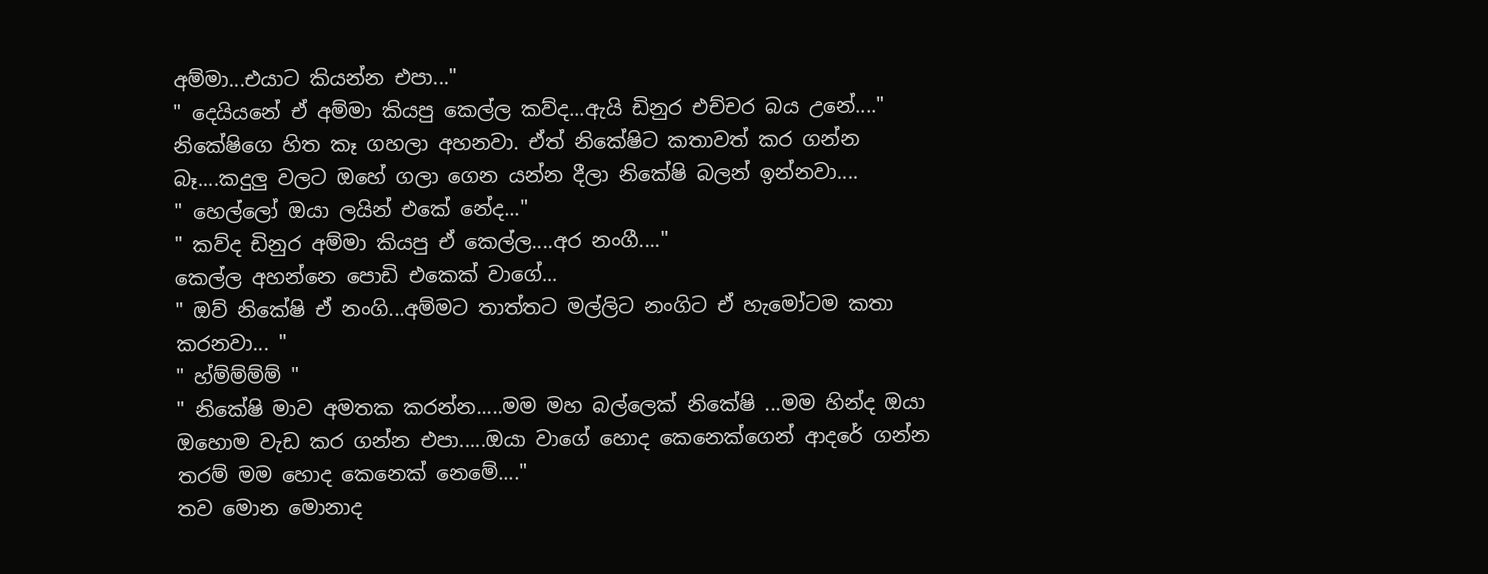අම්මා...එයාට කියන්න එපා..."
" දෙයියනේ ඒ අම්මා කියපු කෙල්ල කව්ද...ඇයි ඩිනුර එච්චර බය උනේ...." නිකේෂිගෙ හිත කෑ ගහලා අහනවා. ඒත් නිකේෂිට කතාවත් කර ගන්න බෑ....කදුලු වලට ඔහේ ගලා ගෙන යන්න දීලා නිකේෂි බලන් ඉන්නවා....
" හෙල්ලෝ ඔයා ලයින් එකේ නේද..."
" කව්ද ඩිනුර අම්මා කියපු ඒ කෙල්ල....අර නංගී...."
කෙල්ල අහන්නෙ පොඩි එකෙක් වාගේ...
" ඔව් නිකේෂි ඒ නංගි...අම්මට තාත්තට මල්ලිට නංගිට ඒ හැමෝටම කතා කරනවා... "
" හ්ම්ම්ම්ම් "
" නිකේෂි මාව අමතක කරන්න.....මම මහ බල්ලෙක් නිකේෂි ...මම හින්ද ඔයා ඔහොම වැඩ කර ගන්න එපා.....ඔයා වාගේ හොද කෙනෙක්ගෙන් ආදරේ ගන්න තරම් මම හොද කෙනෙක් නෙමේ...."
තව මොන මොනාද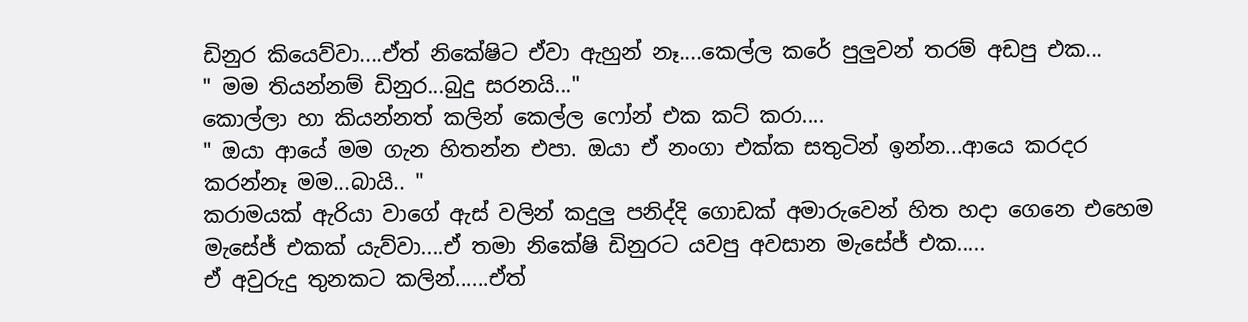ඩිනුර කියෙව්වා....ඒත් නිකේෂිට ඒවා ඇහුන් නෑ....කෙල්ල කරේ පුලුවන් තරම් අඩපු එක...
" මම තියන්නම් ඩිනුර...බුදු සරනයි..."
කොල්ලා හා කියන්නත් කලින් කෙල්ල ෆෝන් එක කට් කරා....
" ඔයා ආයේ මම ගැන හිතන්න එපා. ඔයා ඒ නංගා එක්ක සතුටින් ඉන්න...ආයෙ කරදර කරන්නෑ මම...බායි.. "
කරාමයක් ඇරියා වාගේ ඇස් වලින් කදුලු පනිද්දි ගොඩක් අමාරුවෙන් හිත හදා ගෙනෙ එහෙම මැසේජ් එකක් යැව්වා....ඒ තමා නිකේෂි ඩිනුරට යවපු අවසාන මැසේජ් එක.....
ඒ අවුරුදු තුනකට කලින්......ඒත්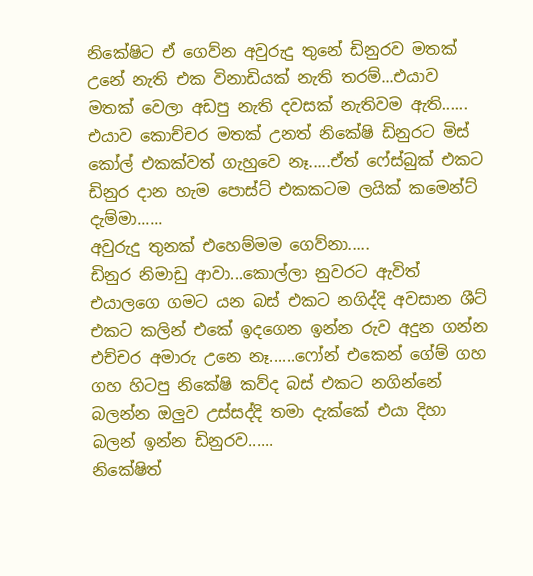නිකේෂිට ඒ ගෙව්න අවුරුදු තුනේ ඩිනුරව මතක් උනේ නැති එක විනාඩියක් නැති තරම්...එයාව මතක් වෙලා අඩපු නැති දවසක් නැතිවම ඇති......
එයාව කොච්චර මතක් උනත් නිකේෂි ඩිනුරට මිස් කෝල් එකක්වත් ගැහුවෙ නෑ.....ඒත් ෆේස්බුක් එකට ඩිනුර දාන හැම පොස්ට් එකකටම ලයික් කමෙන්ට් දැම්මා......
අවුරුදු තුනක් එහෙම්මම ගෙව්නා.....
ඩිනුර නිමාඩු ආවා...කොල්ලා නුවරට ඇවිත් එයාලගෙ ගමට යන බස් එකට නගිද්දි අවසාන ශීට් එකට කලින් එකේ ඉදගෙන ඉන්න රුව අදුන ගන්න එච්චර අමාරු උනෙ නෑ......ෆෝන් එකෙන් ගේම් ගහ ගහ හිටපු නිකේෂි කව්ද බස් එකට නගින්නේ බලන්න ඔලුව උස්සද්දි තමා දැක්කේ එයා දිහා බලන් ඉන්න ඩිනුරව......
නිකේෂිත්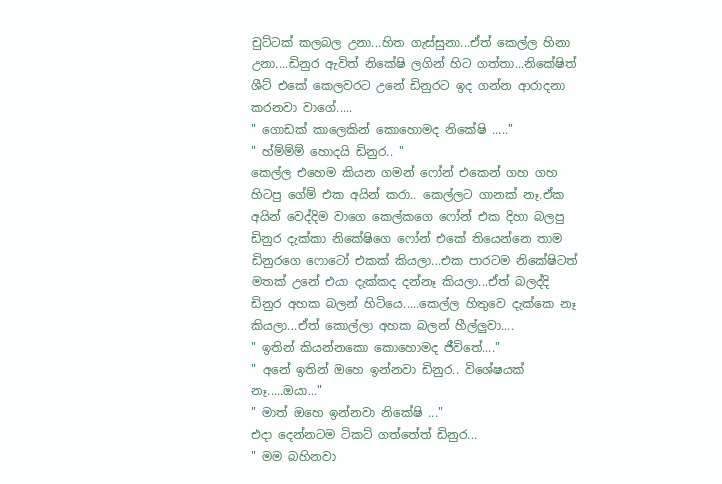චුට්ටක් කලබල උනා...හිත ගැස්සුනා...ඒත් කෙල්ල හිනා උනා....ඩිනුර ඇවිත් නිකේෂි ලගින් හිට ගත්තා...නිකේෂිත් ශීට් එකේ කෙලවරට උනේ ඩිනුරට ඉද ගන්න ආරාදනා කරනවා වාගේ.....
" ගොඩක් කාලෙකින් කොහොමද නිකේෂි ....."
" හ්ම්ම්ම් හොදයි ඩිනුර.. "
කෙල්ල එහෙම කියන ගමන් ෆෝන් එකෙන් ගහ ගහ හිටපු ගේම් එක අයින් කරා.. කෙල්ලට ගානක් නෑ.ඒක අයින් වෙද්දිම වාගෙ කෙල්කගෙ ෆෝන් එක දිහා බලපු ඩිනුර දැක්කා නිකේෂිගෙ ෆෝන් එකේ තියෙන්නෙ තාම ඩිනුරගෙ ෆොටෝ එකක් කියලා...එක පාරටම නිකේෂිටත් මතක් උනේ එයා දැක්කද දන්නෑ කියලා...ඒත් බලද්දි ඩිනුර අහක බලන් හිටියෙ.....කෙල්ල හිතුවෙ දැක්කෙ නෑ කියලා...ඒත් කොල්ලා අහක බලන් හීල්ලුවා....
" ඉතින් කියන්නකො කොහොමද ජීවිතේ...."
" අනේ ඉතින් ඔහෙ ඉන්නවා ඩිනුර.. විශේෂයක් නෑ.....ඔයා..."
" මාත් ඔහෙ ඉන්නවා නිකේෂි ..."
එදා දෙන්නටම ටිකට් ගත්තේත් ඩිනුර...
" මම බහිනවා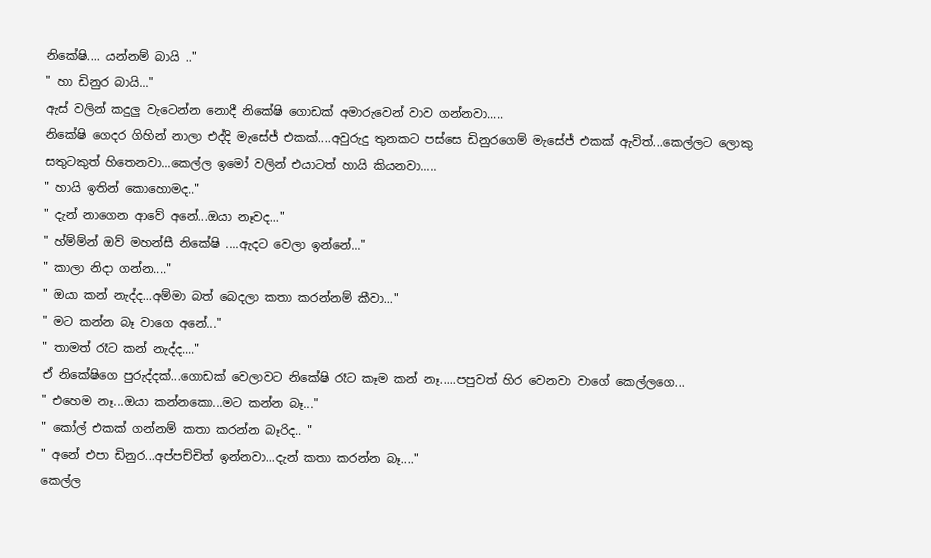නිකේෂි.... යන්නම් බායි .."
" හා ඩිනුර බායි..."
ඇස් වලින් කදුලු වැටෙන්න නොදී නිකේෂි ගොඩක් අමාරුවෙන් වාව ගන්නවා.....
නිකේෂි ගෙදර ගිහින් නාලා එද්දි මැසේජ් එකක්....අවුරුදු තුනකට පස්සෙ ඩිනුරගෙම් මැසේජ් එකක් ඇවිත්...කෙල්ලට ලොකු සතුටකුත් හිතෙනවා...කෙල්ල ඉමෝ වලින් එයාටත් හායි කියනවා.....
" හායි ඉතින් කොහොමද.."
" දැන් නාගෙන ආවේ අනේ...ඔයා නෑවද..."
" හ්ම්ම්න් ඔව් මහන්සී නිකේෂි ....ඇදට වෙලා ඉන්නේ..."
" කාලා නිදා ගන්න...."
" ඔයා කන් නැද්ද...අම්මා බත් බෙදලා කතා කරන්නම් කීවා..."
" මට කන්න බෑ වාගෙ අනේ..."
" තාමත් රෑට කන් නැද්ද...."
ඒ නිකේෂිගෙ පුරුද්දක්...ගොඩක් වෙලාවට නිකේෂි රෑට කෑම කන් නෑ.....පපුවත් හිර වෙනවා වාගේ කෙල්ලගෙ...
" එහෙම නෑ...ඔයා කන්නකො...මට කන්න බෑ..."
" කෝල් එකක් ගන්නම් කතා කරන්න බෑරිද.. "
" අනේ එපා ඩිනුර...අප්පච්චිත් ඉන්නවා...දැන් කතා කරන්න බෑ...."
කෙල්ල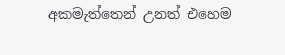අකමැත්තෙන් උනත් එහෙම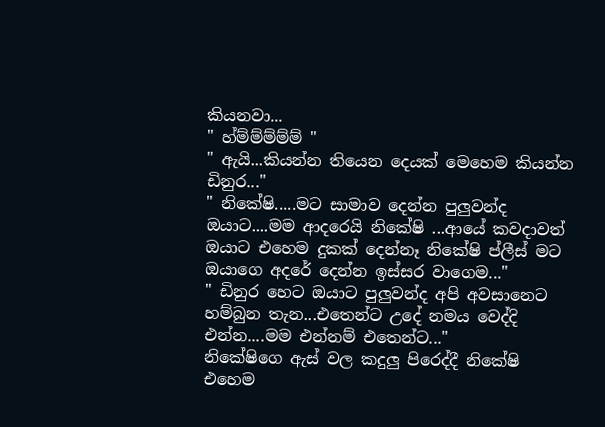කියනවා...
" හ්ම්ම්ම්ම්ම් "
" ඇයි...කියන්න තියෙන දෙයක් මෙහෙම කියන්න ඩිනුර..."
" නිකේෂි.....මට සාමාව දෙන්න පුලුවන්ද ඔයාට....මම ආදරෙයි නිකේෂි ...ආයේ කවදාවත් ඔයාට එහෙම දුකක් දෙන්නෑ නිකේෂි ප්ලීස් මට ඔයාගෙ අදරේ දෙන්න ඉස්සර වාගෙම..."
" ඩිනුර හෙට ඔයාට පුලුවන්ද අපි අවසානෙට හම්බුන තැන...එතෙන්ට උදේ නමය වෙද්දි එන්න....මම එන්නම් එතෙන්ට..."
නිකේෂිගෙ ඇස් වල කදුලු පිරෙද්දී නිකේෂි එහෙම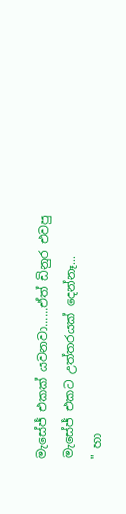මැසේජ් එකක් යවනවා......ඒත් ඩිනුර එවපු මැසේජ් එකට උත්තරයක් දෙන්නෑ...
" හා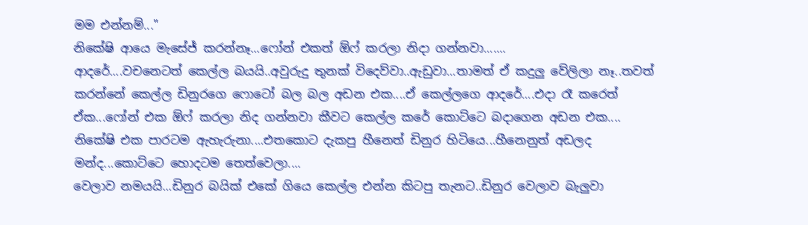මම එන්නම්..."
නිකේෂි ආයෙ මැසේජ් කරන්නෑ...ෆෝන් එකත් ඕෆ් කරලා නිදා ගන්නවා.......
ආදරේ....වචනෙටත් කෙල්ල බයයි..අවුරුදු තුනක් විදෙව්වා..ඇඩුවා...තාමත් ඒ කදුලු වේලිලා නෑ..තවත් කරන්නේ කෙල්ල ඩිනුරගෙ ෆොටෝ බල බල අඩන එක....ඒ කෙල්ලගෙ ආදරේ....එදා රෑ කරෙත් ඒක...ෆෝන් එක ඕෆ් කරලා නිද ගන්නවා කීවට කෙල්ල කරේ කොට්ටෙ බදාගෙන අඩන එක....
නිකේෂි එක පාරටම ඇහැරුනා....එතකොට දැකපු හීනෙත් ඩිනුර හිටියෙ...හීනෙනුත් අඩලද මන්ද...කොට්ටෙ හොදටම තෙත්වෙලා....
වෙලාව නමයයි...ඩිනුර බයික් එකේ ගියෙ කෙල්ල එන්න කිටපු තැනට..ඩිනුර වෙලාව බැලුවා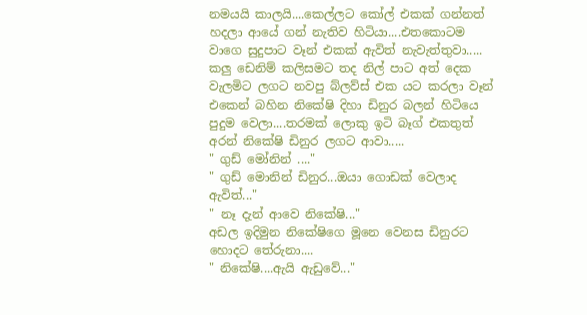නමයයි කාලයි....කෙල්ලට කෝල් එකක් ගන්නත් හදලා ආයේ ගන් නැතිව හිටියා....එතකොටම වාගෙ සුදුපාට වෑන් එකක් ඇවිත් නැවැත්තුවා.....
කලු ඩෙනිම් කලිසමට තද නිල් පාට අත් දෙක වැලමිට ලගට නවපු බ්ලව්ස් එක යට කරලා වෑන් එකෙන් බහින නිකේෂි දිහා ඩිනුර බලන් හිටියෙ පුදුම වෙලා....තරමක් ලොකු ඉටි බෑග් එකතුත් අරන් නිකේෂි ඩිනුර ලගට ආවා.....
" ගුඩ් මෝනින් ...."
" ගුඩ් මොනින් ඩිනුර...ඔයා ගොඩක් වෙලාද ඇවිත්..."
" නෑ දැන් ආවෙ නිකේෂි..."
අඩල ඉදිමුන නිකේෂිගෙ මූනෙ වෙනස ඩිනුරට හොදට තේරුනා....
" නිකේෂි....ඇයි ඇඩුවේ..."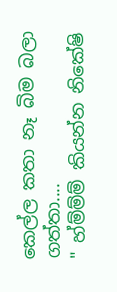කෙල්ල කතා නෑ බිම බලා ගත්තා....
" හ්ම්ම්ම් කියන්න නිකේෂි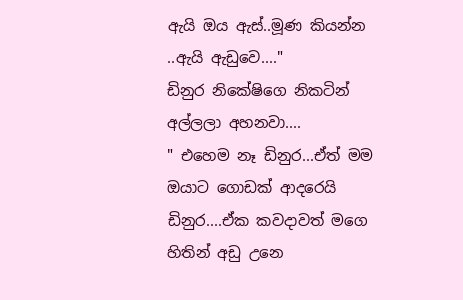ඇයි ඔය ඇස්..මූණ කියන්න ..ඇයි ඇඩුවෙ...."
ඩිනුර නිකේෂිගෙ නිකටින් අල්ලලා අහනවා....
" එහෙම නෑ ඩිනුර...ඒත් මම ඔයාට ගොඩක් ආදරෙයි ඩිනුර....ඒක කවදාවත් මගෙ හිතින් අඩු උනෙ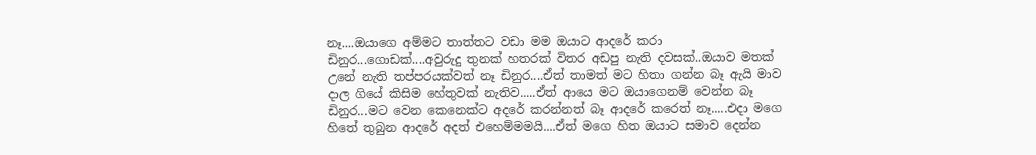නෑ....ඔයාගෙ අම්මට තාත්තට වඩා මම ඔයාට ආදරේ කරා ඩිනුර...ගොඩක්....අවුරුදු තුනක් හතරක් විතර අඩපු නැති දවසක්..ඔයාව මතක් උනේ නැති තප්පරයක්වත් නෑ ඩිනුර....ඒත් තාමත් මට හිතා ගන්න බෑ ඇයි මාව දාල ගියේ කිසිම හේතුවක් නැතිව.....ඒත් ආයෙ මට ඔයාගෙනම් වෙන්න බෑ ඩිනුර...මට වෙන කෙනෙක්ට අදරේ කරන්නත් බෑ ආදරේ කරෙත් නෑ.....එදා මගෙ හිතේ තුබුන ආදරේ අදත් එහෙම්මමයි....ඒත් මගෙ හිත ඔයාට සමාව දෙන්න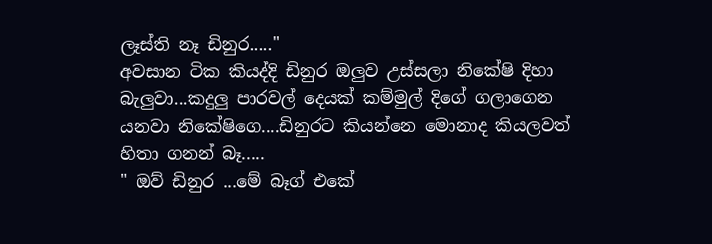ලෑස්ති නෑ ඩිනුර....."
අවසාන ටික කියද්දි ඩිනුර ඔලුව උස්සලා නිකේෂි දිහා බැලුවා...කදුලු පාරවල් දෙයක් කම්මුල් දිගේ ගලාගෙන යනවා නිකේෂිගෙ....ඩිනුරට කියන්නෙ මොනාද කියලවත් හිතා ගනන් බෑ.....
" ඔව් ඩිනුර ...මේ බෑග් එකේ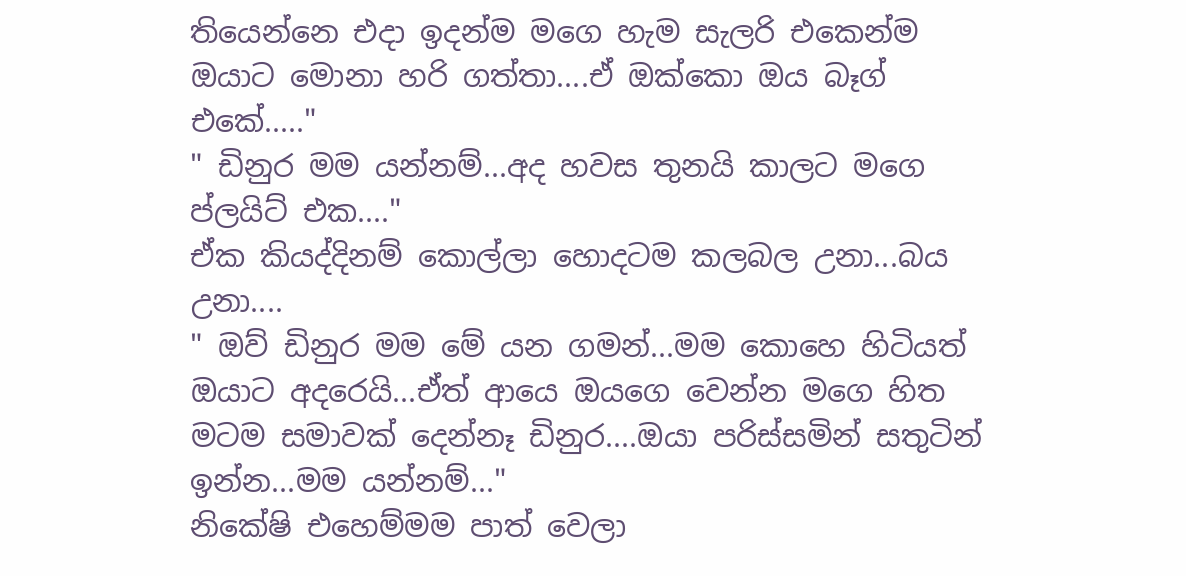තියෙන්නෙ එදා ඉදන්ම මගෙ හැම සැලරි එකෙන්ම ඔයාට මොනා හරි ගත්තා....ඒ ඔක්කො ඔය බෑග් එකේ....."
" ඩිනුර මම යන්නම්...අද හවස තුනයි කාලට මගෙ ප්ලයිට් එක...."
ඒක කියද්දිනම් කොල්ලා හොදටම කලබල උනා...බය උනා....
" ඔව් ඩිනුර මම මේ යන ගමන්...මම කොහෙ හිටියත් ඔයාට අදරෙයි...ඒත් ආයෙ ඔයගෙ වෙන්න මගෙ හිත මටම සමාවක් දෙන්නෑ ඩිනුර....ඔයා පරිස්සමින් සතුටින් ඉන්න...මම යන්නම්..."
නිකේෂි එහෙම්මම පාත් වෙලා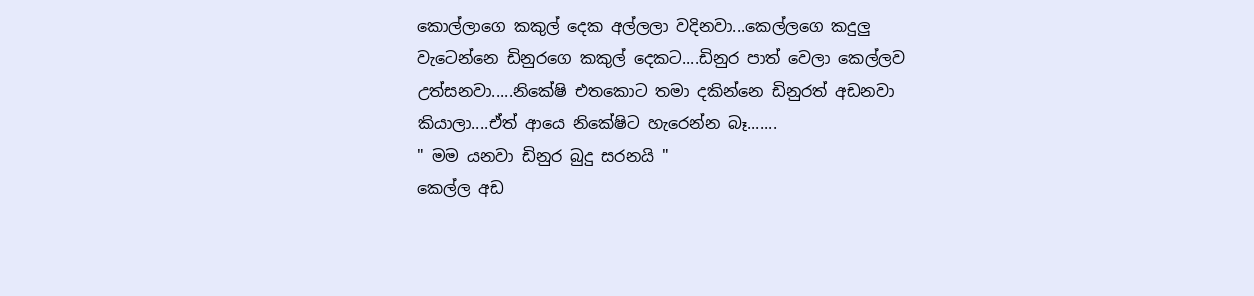කොල්ලාගෙ කකුල් දෙක අල්ලලා වදිනවා...කෙල්ලගෙ කදුලු වැටෙන්නෙ ඩිනුරගෙ කකුල් දෙකට....ඩිනුර පාත් වෙලා කෙල්ලව උත්සනවා.....නිකේෂි එතකොට තමා දකින්නෙ ඩිනුරත් අඩනවා කියාලා....ඒත් ආයෙ නිකේෂිට හැරෙන්න බෑ.......
" මම යනවා ඩිනුර බුදු සරනයි "
කෙල්ල අඩ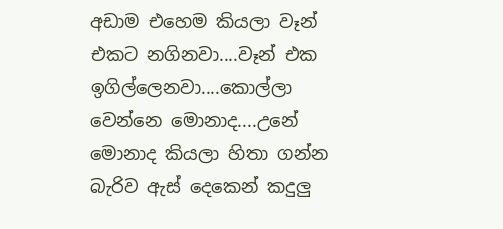අඩාම එහෙම කියලා වෑන් එකට නගිනවා....වෑන් එක ඉගිල්ලෙනවා....කොල්ලා වෙන්නෙ මොනාද....උනේ මොනාද කියලා හිතා ගන්න බැරිව ඇස් දෙකෙන් කදුලු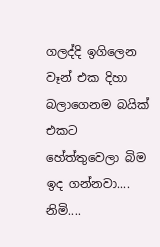ගලද්දි ඉගිලෙන වෑන් එක දිහා බලාගෙනම බයික් එකට හේත්තුවෙලා බිම ඉද ගන්නවා....
නිමි....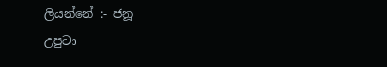ලියන්නේ :- ජනූ
උපුටා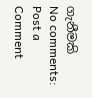ගැනීමකි
No comments:
Post a Comment